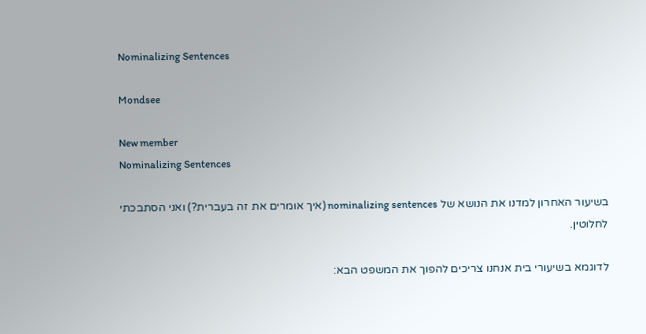Nominalizing Sentences

Mondsee

New member
Nominalizing Sentences

בשיעור האחרון למדנו את הנושא של nominalizing sentences (איך אומרים את זה בעברית?) ואני הסתבכתי לחלוטין.

לדוגמא בשיעורי בית אנחנו צריכים להפוך את המשפט הבא: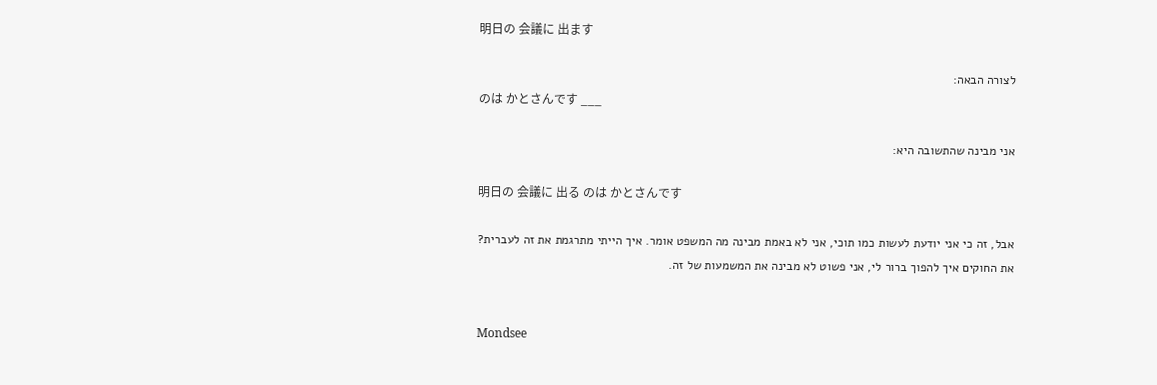明日の 会議に 出ます

לצורה הבאה:
のは かとさんです ___

אני מבינה שהתשובה היא:

明日の 会議に 出る のは かとさんです

אבל, זה כי אני יודעת לעשות כמו תוכי, אני לא באמת מבינה מה המשפט אומר. איך הייתי מתרגמת את זה לעברית?
את החוקים איך להפוך ברור לי, אני פשוט לא מבינה את המשמעות של זה.


Mondsee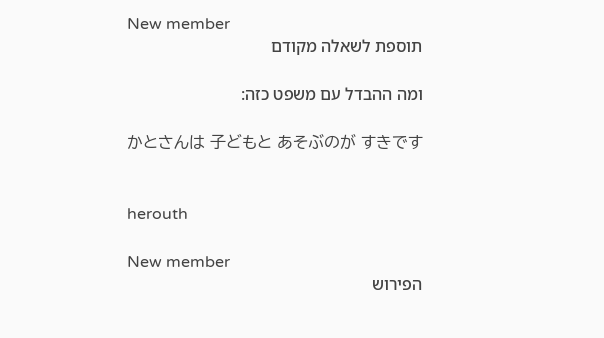New member
תוספת לשאלה מקודם

ומה ההבדל עם משפט כזה:

かとさんは 子どもと あそぶのが すきです


herouth

New member
הפירוש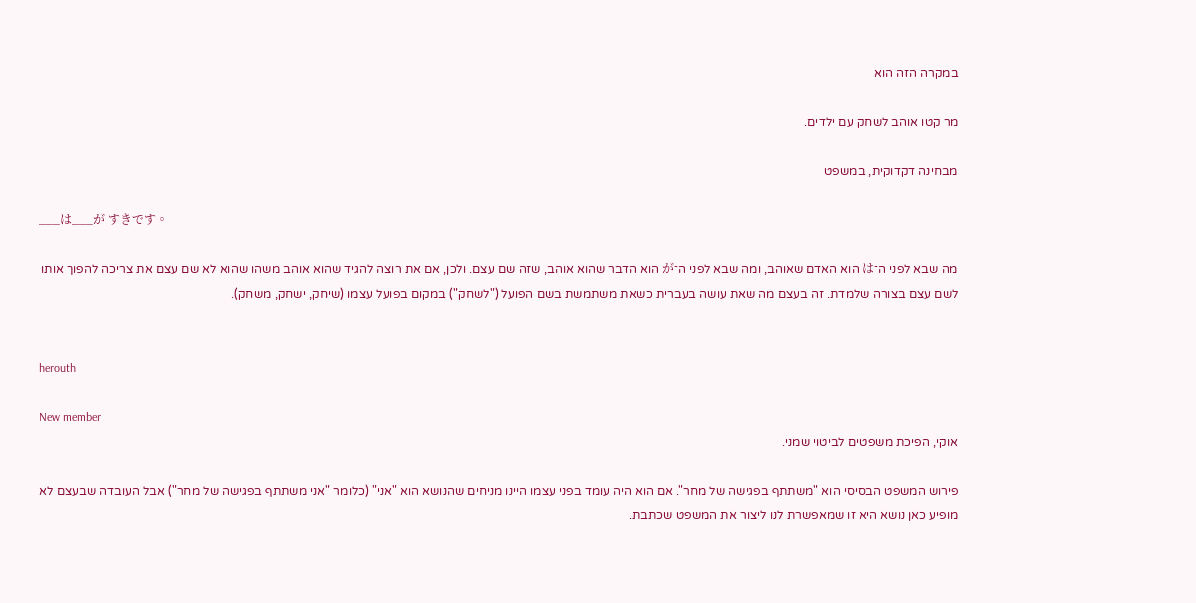במקרה הזה הוא

מר קטו אוהב לשחק עם ילדים.

מבחינה דקדוקית, במשפט

___は___が すきです。

מה שבא לפני ה־は הוא האדם שאוהב, ומה שבא לפני ה־が הוא הדבר שהוא אוהב, שזה שם עצם. ולכן, אם את רוצה להגיד שהוא אוהב משהו שהוא לא שם עצם את צריכה להפוך אותו לשם עצם בצורה שלמדת. זה בעצם מה שאת עושה בעברית כשאת משתמשת בשם הפועל ("לשחק") במקום בפועל עצמו (שיחק, ישחק, משחק).


herouth

New member
אוקי, הפיכת משפטים לביטוי שמני.

פירוש המשפט הבסיסי הוא "משתתף בפגישה של מחר". אם הוא היה עומד בפני עצמו היינו מניחים שהנושא הוא "אני" (כלומר "אני משתתף בפגישה של מחר") אבל העובדה שבעצם לא מופיע כאן נושא היא זו שמאפשרת לנו ליצור את המשפט שכתבת.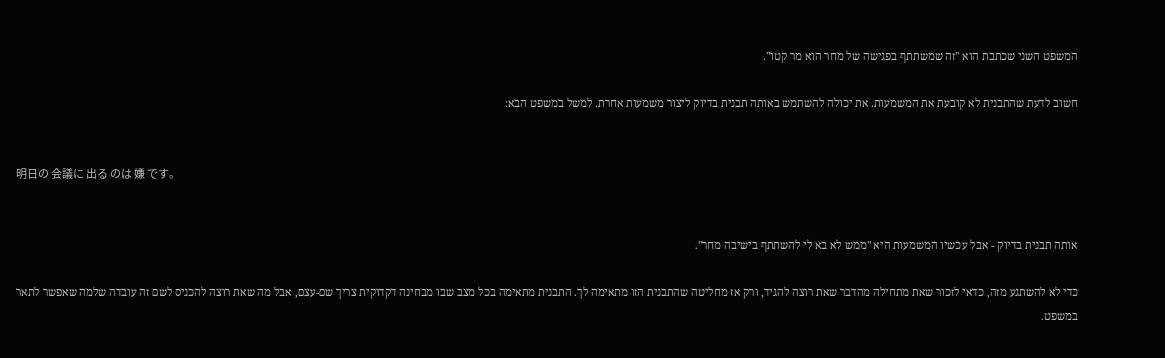המשפט השני שכתבת הוא "זה שמשתתף בפגישה של מחר הוא מר קטו".

חשוב לדעת שהתבנית לא קובעת את המשמעות. את יכולה להשתמש באותה תבנית בדיוק ליצור משמעות אחרת. למשל במשפט הבא:


明日の 会議に 出る のは 嫌 です。


אותה תבנית בדיוק - אבל עכשיו המשמעות היא "ממש לא בא לי להשתתף בישיבה מחר".

כדי לא להשתגע מזה, כדאי לזכור שאת מתחילה מהדבר שאת רוצה להגיד, ורק אז מחליטה שהתבנית הזו מתאימה לך. התבנית מתאימה בכל מצב שבו מבחינה דקדוקית צריך שם-עצם, אבל מה שאת רוצה להכניס לשם זה עובדה שלמה שאפשר לתאר במשפט.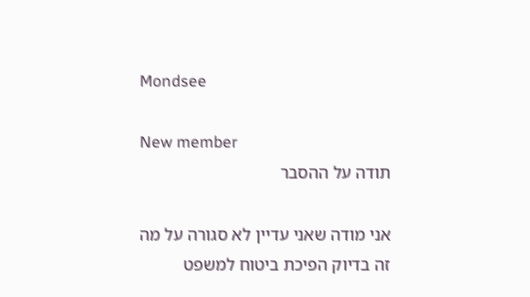Mondsee

New member
תודה על ההסבר

אני מודה שאני עדיין לא סגורה על מה זה בדיוק הפיכת ביטוח למשפט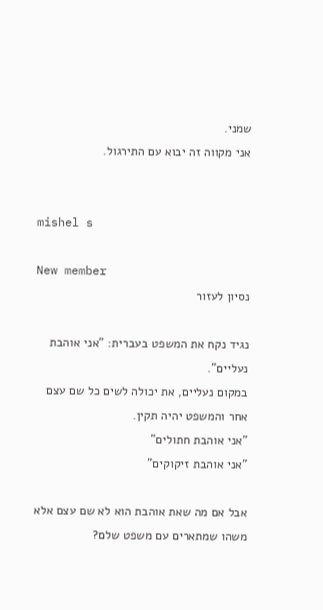שמני.
אני מקווה זה יבוא עם התירגול.


mishel s

New member
נסיון לעזור

נגיד נקח את המשפט בעברית: "אני אוהבת נעליים".
במקום נעליים, את יכולה לשים כל שם עצם אחר והמשפט יהיה תקין.
"אני אוהבת חתולים"
"אני אוהבת זיקוקים"

אבל אם מה שאת אוהבת הוא לא שם עצם אלא משהו שמתארים עם משפט שלם?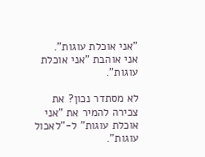"אני אוכלת עוגות".
אני אוהבת "אני אוכלת עוגות".

לא מסתדר נכון? את צכירה להמיר את "אני אוכלת עוגות" ל-"לאכול עוגות".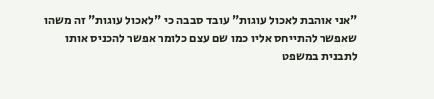"אני אוהבת לאכול עוגות" עובד סבבה כי "לאכול עוגות" זה משהו שאפשר להתייחס אליו כמו שם עצם כלומר אפשר להכניס אותו לתבנית במשפט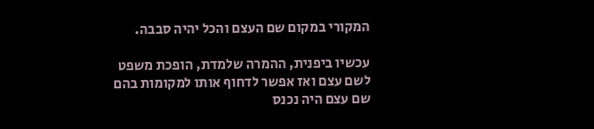המקורי במקום שם העצם והכל יהיה סבבה.

עכשיו ביפנית, ההמרה שלמדת, הופכת משפט לשם עצם ואז אפשר לדחוף אותו למקומות בהם שם עצם היה נכנס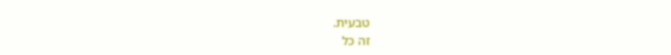טבעית.
זה כל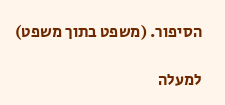הסיפור. (משפט בתוך משפט)

למעלה